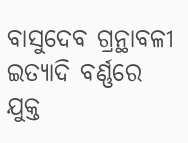ବାସୁଦେବ ଗ୍ରନ୍ଥାବଳୀ
ଇତ୍ୟାଦି ବର୍ଣ୍ଣରେ ଯୁକ୍ତ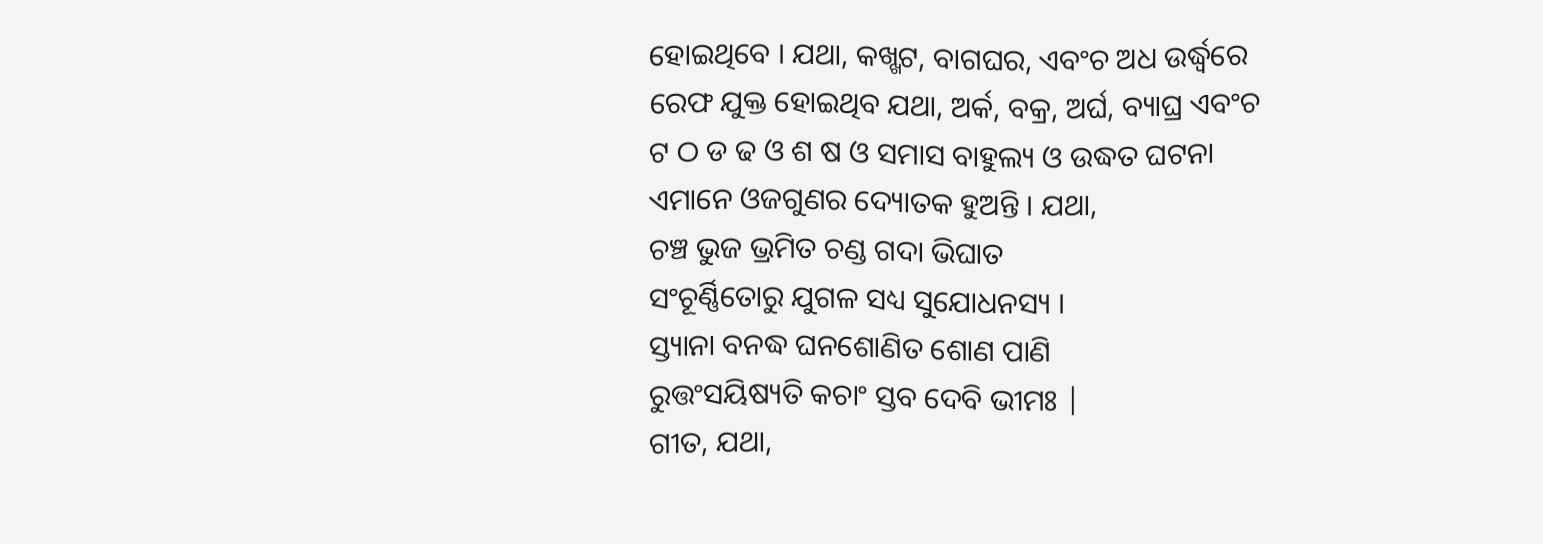ହୋଇଥିବେ । ଯଥା, କଖ୍ଖଟ, ବାଗଘର, ଏବଂଚ ଅଧ ଉର୍ଦ୍ଧ୍ୱରେ ରେଫ ଯୁକ୍ତ ହୋଇଥିବ ଯଥା, ଅର୍କ, ବକ୍ର, ଅର୍ଘ, ବ୍ୟାଘ୍ର ଏବଂଚ ଟ ଠ ଡ ଢ ଓ ଶ ଷ ଓ ସମାସ ବାହୁଲ୍ୟ ଓ ଉଦ୍ଧତ ଘଟନା ଏମାନେ ଓଜଗୁଣର ଦ୍ୟୋତକ ହୁଅନ୍ତି । ଯଥା,
ଚଞ୍ଚ ଭୁଜ ଭ୍ରମିତ ଚଣ୍ଡ ଗଦା ଭିଘାତ
ସଂଚୂର୍ଣ୍ଣିତୋରୁ ଯୁଗଳ ସଧ୍ୟ ସୁଯୋଧନସ୍ୟ ।
ସ୍ତ୍ୟାନା ବନଦ୍ଧ ଘନଶୋଣିତ ଶୋଣ ପାଣି
ରୁତ୍ତଂସୟିଷ୍ୟତି କଚାଂ ସ୍ତବ ଦେବି ଭୀମଃ |
ଗୀତ, ଯଥା,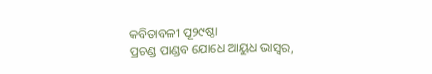କବିତାବଳୀ ପୂ୨୯ଷ୍ଠା
ପ୍ରଚଣ୍ଡ ପାଣ୍ଡବ ଯୋଧେ ଆୟୁଧ ଭାସ୍ୱର,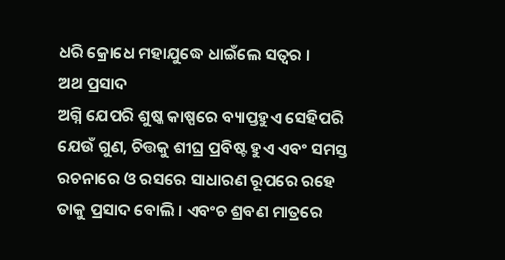ଧରି କ୍ରୋଧେ ମହାଯୁଦ୍ଧେ ଧାଇଁଲେ ସତ୍ୱର ।
ଅଥ ପ୍ରସାଦ
ଅଗ୍ନି ଯେପରି ଶୁଷ୍କ କାଷ୍ପରେ ବ୍ୟାପ୍ତହୁଏ ସେହିପରି ଯେଉଁ ଗୁଣ, ଚିତ୍ତକୁ ଶୀଘ୍ର ପ୍ରବିଷ୍ଟ ହୁଏ ଏବଂ ସମସ୍ତ ରଚନାରେ ଓ ରସରେ ସାଧାରଣ ରୂପରେ ରହେ ତାକୁ ପ୍ରସାଦ ବୋଲି । ଏବଂଚ ଶ୍ରବଣ ମାତ୍ରରେ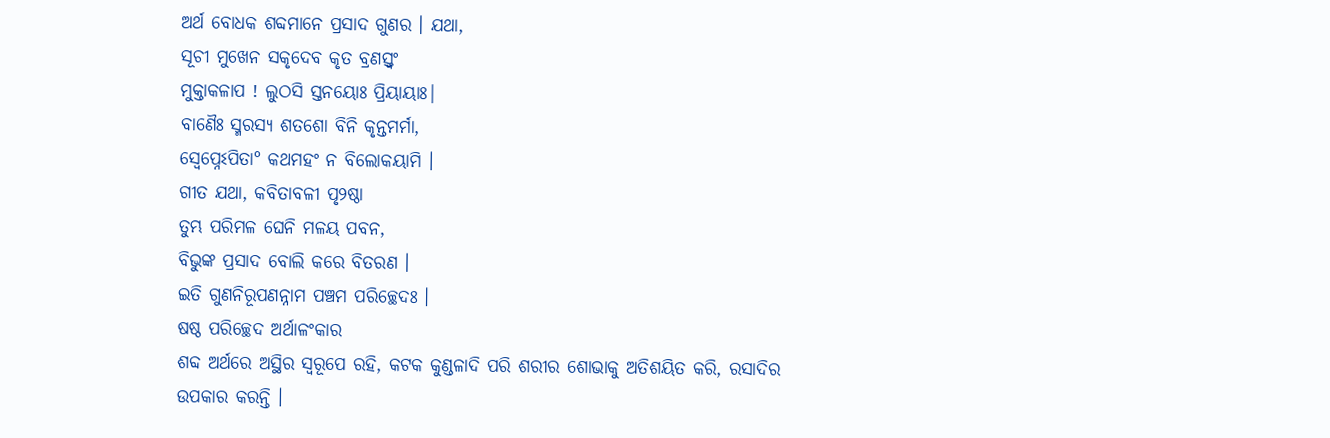ଅର୍ଥ ବୋଧକ ଶବ୍ଦମାନେ ପ୍ରସାଦ ଗୁଣର । ଯଥା,
ସୂଚୀ ମୁଖେନ ସକୃଦେବ କୃତ ବ୍ରଣସ୍ତ୍ୱଂ
ମୁକ୍ତାକଳାପ ! ଲୁଠସି ସ୍ତନୟୋଃ ପ୍ରିୟାୟାଃ|
ବାଣୈଃ ସ୍ମରସ୍ୟ ଶତଶୋ ବିନି କୃନ୍ତମର୍ମା,
ସ୍ୱେପ୍ନେଽପିତା° କଥମହଂ ନ ବିଲୋକୟାମି ।
ଗୀତ ଯଥା, କବିତାବଳୀ ପୃ୨ଷ୍ଠା
ତୁମ୍ଭ ପରିମଳ ଘେନି ମଳୟ ପବନ,
ବିଭୁଙ୍କ ପ୍ରସାଦ ବୋଲି କରେ ବିତରଣ ।
ଇତି ଗୁଣନିରୂପଣନ୍ନାମ ପଞ୍ଚମ ପରିଚ୍ଛେଦଃ ।
ଷଷ୍ଠ ପରିଚ୍ଛେଦ ଅର୍ଥାଳଂକାର
ଶବ୍ଦ ଅର୍ଥରେ ଅସ୍ଥିର ସ୍ୱରୂପେ ରହି, କଟକ କୁଣ୍ଡଳାଦି ପରି ଶରୀର ଶୋଭାକୁ ଅତିଶୟିତ କରି, ରସାଦିର ଉପକାର କରନ୍ତି ।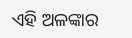ଏହି ଅଳଙ୍କାର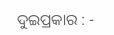ଦୁଇପ୍ରକାର : -